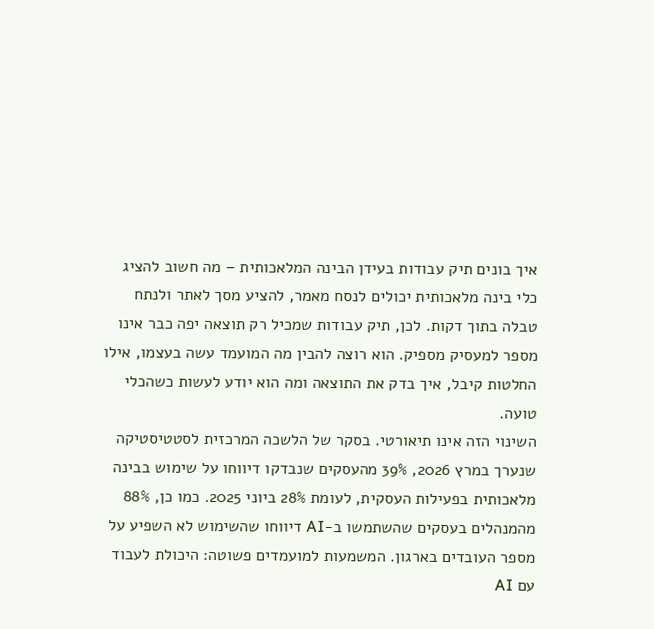איך בונים תיק עבודות בעידן הבינה המלאכותית – מה חשוב להציג
כלי בינה מלאכותית יכולים לנסח מאמר, להציע מסך לאתר ולנתח טבלה בתוך דקות. לכן, תיק עבודות שמכיל רק תוצאה יפה כבר אינו מספר למעסיק מספיק. הוא רוצה להבין מה המועמד עשה בעצמו, אילו החלטות קיבל, איך בדק את התוצאה ומה הוא יודע לעשות כשהכלי טועה.
השינוי הזה אינו תיאורטי. בסקר של הלשכה המרכזית לסטטיסטיקה שנערך במרץ 2026, 39% מהעסקים שנבדקו דיווחו על שימוש בבינה מלאכותית בפעילות העסקית, לעומת 28% ביוני 2025. כמו כן, 88% מהמנהלים בעסקים שהשתמשו ב-AI דיווחו שהשימוש לא השפיע על מספר העובדים בארגון. המשמעות למועמדים פשוטה: היכולת לעבוד עם AI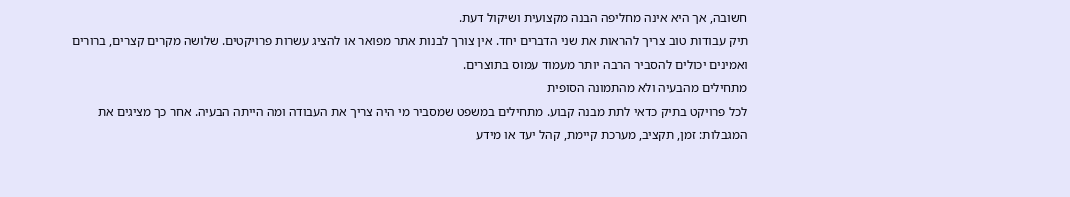חשובה, אך היא אינה מחליפה הבנה מקצועית ושיקול דעת.
תיק עבודות טוב צריך להראות את שני הדברים יחד. אין צורך לבנות אתר מפואר או להציג עשרות פרויקטים. שלושה מקרים קצרים, ברורים ואמינים יכולים להסביר הרבה יותר מעמוד עמוס בתוצרים.
מתחילים מהבעיה ולא מהתמונה הסופית
לכל פרויקט בתיק כדאי לתת מבנה קבוע. מתחילים במשפט שמסביר מי היה צריך את העבודה ומה הייתה הבעיה. אחר כך מציגים את המגבלות: זמן, תקציב, מערכת קיימת, קהל יעד או מידע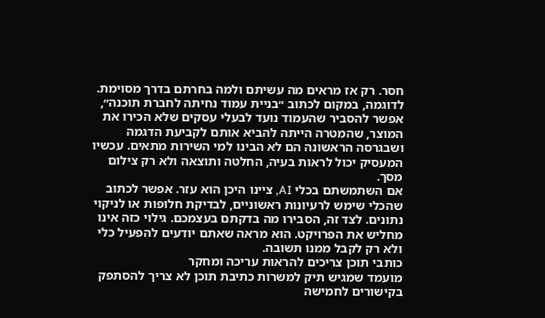חסר. רק אז מראים מה עשיתם ולמה בחרתם בדרך מסוימת.
לדוגמה, במקום לכתוב ״בניית עמוד נחיתה לחברת תוכנה״, אפשר להסביר שהעמוד נועד לבעלי עסקים שלא הכירו את המוצר, שהמטרה הייתה להביא אותם לקביעת הדגמה ושבגרסה הראשונה הם לא הבינו למי השירות מתאים. עכשיו המעסיק יכול לראות בעיה, החלטה ותוצאה ולא רק צילום מסך.
אם השתמשתם בכלי AI, ציינו היכן הוא עזר. אפשר לכתוב שהכלי שימש לרעיונות ראשוניים, לבדיקת חלופות או לניקוי נתונים. לצד זה, הסבירו מה בדקתם בעצמכם. גילוי כזה אינו מחליש את הפרויקט. הוא מראה שאתם יודעים להפעיל כלי ולא רק לקבל ממנו תשובה.
כותבי תוכן צריכים להראות עריכה ומחקר
מועמד שמגיש תיק למשרות כתיבת תוכן לא צריך להסתפק בקישורים לחמישה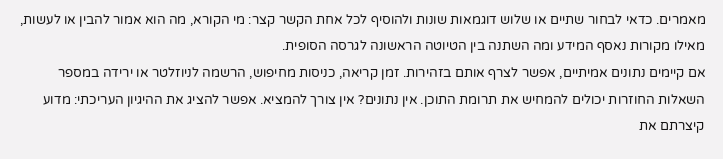מאמרים. כדאי לבחור שתיים או שלוש דוגמאות שונות ולהוסיף לכל אחת הקשר קצר: מי הקורא, מה הוא אמור להבין או לעשות, מאילו מקורות נאסף המידע ומה השתנה בין הטיוטה הראשונה לגרסה הסופית.
אם קיימים נתונים אמיתיים, אפשר לצרף אותם בזהירות. זמן קריאה, כניסות מחיפוש, הרשמה לניוזלטר או ירידה במספר השאלות החוזרות יכולים להמחיש את תרומת התוכן. אין נתונים? אין צורך להמציא. אפשר להציג את ההיגיון העריכתי: מדוע קיצרתם את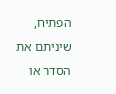הפתיח, שיניתם את הסדר או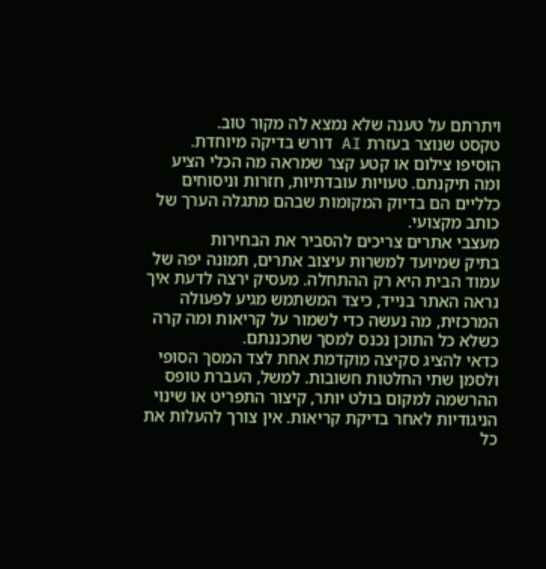ויתרתם על טענה שלא נמצא לה מקור טוב.
טקסט שנוצר בעזרת AI דורש בדיקה מיוחדת. הוסיפו צילום או קטע קצר שמראה מה הכלי הציע ומה תיקנתם. טעויות עובדתיות, חזרות וניסוחים כלליים הם בדיוק המקומות שבהם מתגלה הערך של כותב מקצועי.
מעצבי אתרים צריכים להסביר את הבחירות
בתיק שמיועד למשרות עיצוב אתרים, תמונה יפה של עמוד הבית היא רק ההתחלה. מעסיק ירצה לדעת איך נראה האתר בנייד, כיצד המשתמש מגיע לפעולה המרכזית, מה נעשה כדי לשמור על קריאות ומה קרה כשלא כל התוכן נכנס למסך שתכננתם.
כדאי להציג סקיצה מוקדמת אחת לצד המסך הסופי ולסמן שתי החלטות חשובות. למשל, העברת טופס ההרשמה למקום בולט יותר, קיצור התפריט או שינוי הניגודיות לאחר בדיקת קריאות. אין צורך להעלות את כל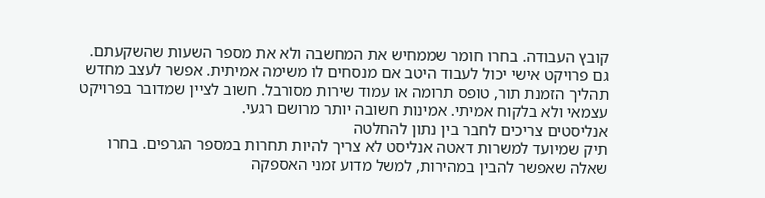קובץ העבודה. בחרו חומר שממחיש את המחשבה ולא את מספר השעות שהשקעתם.
גם פרויקט אישי יכול לעבוד היטב אם מנסחים לו משימה אמיתית. אפשר לעצב מחדש תהליך הזמנת תור, טופס תרומה או עמוד שירות מסורבל. חשוב לציין שמדובר בפרויקט עצמאי ולא בלקוח אמיתי. אמינות חשובה יותר מרושם רגעי.
אנליסטים צריכים לחבר בין נתון להחלטה
תיק שמיועד למשרות דאטה אנליסט לא צריך להיות תחרות במספר הגרפים. בחרו שאלה שאפשר להבין במהירות, למשל מדוע זמני האספקה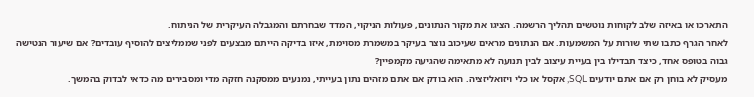התארכו או באיזה שלב לקוחות נוטשים תהליך הרשמה. הציגו את מקור הנתונים, פעולות הניקוי, המדד שבחרתם והמגבלה העיקרית של הניתוח.
לאחר הגרף כתבו שתי שורות על המשמעות. אם הנתונים מראים שעיכוב נוצר בעיקר במשמרת מסוימת, איזו בדיקה הייתם מבצעים לפני שממליצים להוסיף עובדים? אם שיעור הנטישה גבוה בטופס אחד, כיצד תבדילו בין בעיית עיצוב לבין תנועה לא מתאימה שהגיעה מקמפיין?
מעסיק לא בוחן רק אם אתם יודעים SQL, אקסל או כלי ויזואליזציה. הוא בודק אם אתם מזהים נתון בעייתי, נמנעים ממסקנה חזקה מדי ומסבירים מה כדאי לבדוק בהמשך.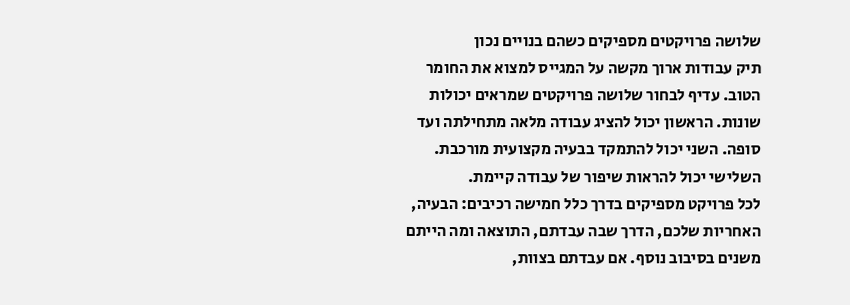שלושה פרויקטים מספיקים כשהם בנויים נכון
תיק עבודות ארוך מקשה על המגייס למצוא את החומר הטוב. עדיף לבחור שלושה פרויקטים שמראים יכולות שונות. הראשון יכול להציג עבודה מלאה מתחילתה ועד סופה. השני יכול להתמקד בבעיה מקצועית מורכבת. השלישי יכול להראות שיפור של עבודה קיימת.
לכל פרויקט מספיקים בדרך כלל חמישה רכיבים: הבעיה, האחריות שלכם, הדרך שבה עבדתם, התוצאה ומה הייתם משנים בסיבוב נוסף. אם עבדתם בצוות,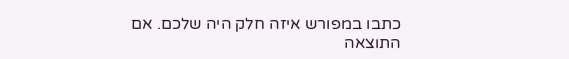כתבו במפורש איזה חלק היה שלכם. אם התוצאה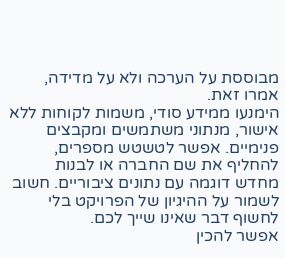מבוססת על הערכה ולא על מדידה, אמרו זאת.
הימנעו ממידע סודי, משמות לקוחות ללא אישור, מנתוני משתמשים ומקבצים פנימיים. אפשר לטשטש מספרים, להחליף את שם החברה או לבנות מחדש דוגמה עם נתונים ציבוריים. חשוב לשמור על ההיגיון של הפרויקט בלי לחשוף דבר שאינו שייך לכם.
אפשר להכין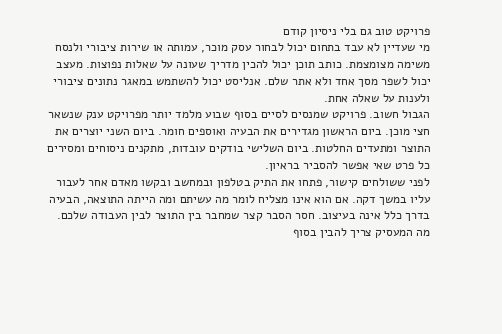פרויקט טוב גם בלי ניסיון קודם
מי שעדיין לא עבד בתחום יכול לבחור עסק מוכר, עמותה או שירות ציבורי ולנסח משימה מצומצמת. כותב תוכן יכול להכין מדריך שעונה על שאלות נפוצות. מעצב יכול לשפר מסך אחד ולא אתר שלם. אנליסט יכול להשתמש במאגר נתונים ציבורי ולענות על שאלה אחת.
הגבול חשוב. פרויקט שמנסים לסיים בסוף שבוע מלמד יותר מפרויקט ענק שנשאר חצי מוכן. ביום הראשון מגדירים את הבעיה ואוספים חומר. ביום השני יוצרים את התוצר ומתעדים החלטות. ביום השלישי בודקים עובדות, מתקנים ניסוחים ומסירים כל פרט שאי אפשר להסביר בראיון.
לפני ששולחים קישור, פתחו את התיק בטלפון ובמחשב ובקשו מאדם אחר לעבור עליו במשך דקה. אם הוא אינו מצליח לומר מה עשיתם ומה הייתה התוצאה, הבעיה בדרך כלל אינה בעיצוב. חסר הסבר קצר שמחבר בין התוצר לבין העבודה שלכם.
מה המעסיק צריך להבין בסוף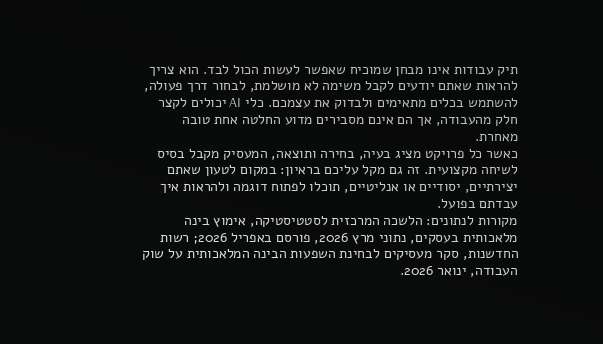תיק עבודות אינו מבחן שמוכיח שאפשר לעשות הכול לבד. הוא צריך להראות שאתם יודעים לקבל משימה לא מושלמת, לבחור דרך פעולה, להשתמש בכלים מתאימים ולבדוק את עצמכם. כלי AI יכולים לקצר חלק מהעבודה, אך הם אינם מסבירים מדוע החלטה אחת טובה מאחרת.
כאשר כל פרויקט מציג בעיה, בחירה ותוצאה, המעסיק מקבל בסיס לשיחה מקצועית. זה גם מקל עליכם בראיון: במקום לטעון שאתם יצירתיים, יסודיים או אנליטיים, תוכלו לפתוח דוגמה ולהראות איך עבדתם בפועל.
מקורות לנתונים: הלשכה המרכזית לסטטיסטיקה, אימוץ בינה מלאכותית בעסקים, נתוני מרץ 2026, פורסם באפריל 2026; רשות החדשנות, סקר מעסיקים לבחינת השפעות הבינה המלאכותית על שוק העבודה, ינואר 2026.